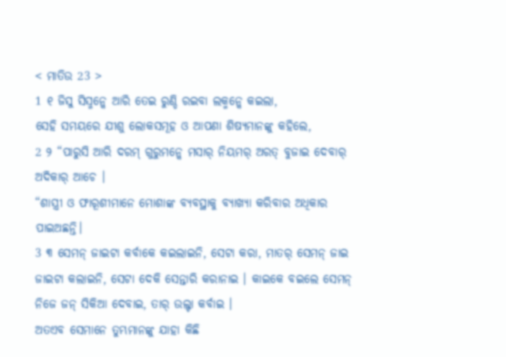< ମାତିଉ 23 >
1 ୧ ଜିସୁ ସିସ୍ମନ୍କେ ଆରି ତେଇ ରୁଣ୍ଡି ରଇବା ଲକ୍ମନ୍କେ କଇଲା,
ସେହି ସମୟରେ ଯୀଶୁ ଲୋକସମୂହ ଓ ଆପଣା ଶିଷ୍ୟମାନଙ୍କୁ କହିଲେ,
2 ୨ “ପାରୁସି ଆରି ଦରମ୍ ଗୁରୁମନ୍କେ ମସାର୍ ନିୟମର୍ ଅରତ୍ ବୁଜାଇ ଦେବାର୍ ଅଦିକାର୍ ଆଚେ ।
“ଶାସ୍ତ୍ରୀ ଓ ଫାରୂଶୀମାନେ ମୋଶାଙ୍କ ବ୍ୟବସ୍ଥାକୁ ବ୍ୟାଖ୍ୟା କରିବାର ଅଧିକାର ପାଇଅଛନ୍ତି।
3 ୩ ସେମନ୍ ଜାଇଟା କର୍ବାକେ କଇଲାଇନି, ସେଟା କରା, ମାତର୍ ସେମନ୍ ଜାଇ ଜାଇଟା କଲାଇନି, ସେଟା ଦେକି ସେନ୍ତାରି କରାନାଇ । କାଇକେ ବଇଲେ ସେମନ୍ ନିଜେ ଜନ୍ ସିକିଆ ଦେବାଇ, ତାର୍ ଉଲ୍ଟା କର୍ବାଇ ।
ଅତଏବ ସେମାନେ ତୁମ୍ଭମାନଙ୍କୁ ଯାହା କିଛି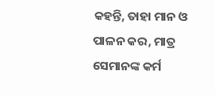କହନ୍ତି, ତାହା ମାନ ଓ ପାଳନ କର, ମାତ୍ର ସେମାନଙ୍କ କର୍ମ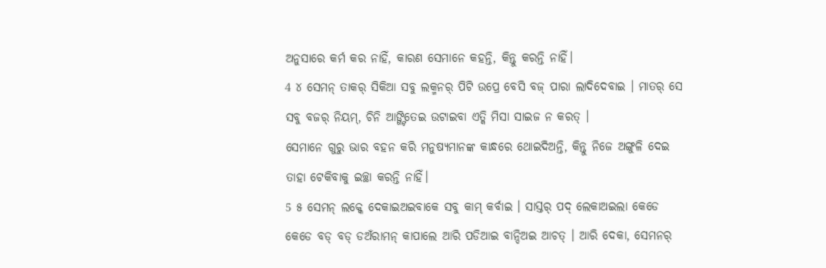ଅନୁସାରେ କର୍ମ କର ନାହିଁ, କାରଣ ସେମାନେ କହନ୍ତି, କିନ୍ତୁ କରନ୍ତି ନାହିଁ।
4 ୪ ସେମନ୍ ତାକର୍ ସିକିଆ ସବୁ ଲକ୍ମନର୍ ପିଟି ଉପ୍ରେ ବେସି ବଜ୍ ପାରା ଲାଦିଦେବାଇ । ମାତର୍ ସେ ସବୁ ବଜର୍ ନିୟମ୍, ଚିନି ଆଙ୍ଗ୍ଟିତେଇ ଉଟାଇବା ଏତ୍କି ମିସା ସାଇଜ ନ କରତ୍ ।
ସେମାନେ ଗୁରୁ ଭାର ବହନ କରି ମନୁଷ୍ୟମାନଙ୍କ କାନ୍ଧରେ ଥୋଇଦିଅନ୍ତି, କିନ୍ତୁ ନିଜେ ଅଙ୍ଗୁଳି ଦେଇ ତାହା ଟେକିବାକୁ ଇଚ୍ଛା କରନ୍ତି ନାହିଁ।
5 ୫ ସେମନ୍ ଲକ୍କେ ଦେକାଇଅଇବାକେ ସବୁ କାମ୍ କର୍ବାଇ । ସାସ୍ତର୍ ପଦ୍ ଲେକାଅଇଲା କେଡେ କେଡେ ବଡ୍ ବଡ୍ ଡଅଁରାମନ୍ କାପାଲେ ଆରି ପଡିଆଇ ବାନ୍ଦିଅଇ ଆଚତ୍ । ଆରି ଦେକା, ସେମନର୍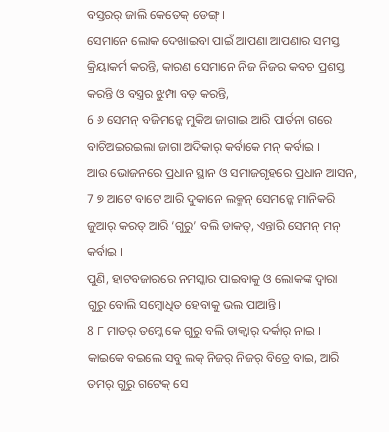ବସ୍ତରର୍ ଜାଲି କେତେକ୍ ଡେଙ୍ଗ୍ ।
ସେମାନେ ଲୋକ ଦେଖାଇବା ପାଇଁ ଆପଣା ଆପଣାର ସମସ୍ତ କ୍ରିୟାକର୍ମ କରନ୍ତି, କାରଣ ସେମାନେ ନିଜ ନିଜର କବଚ ପ୍ରଶସ୍ତ କରନ୍ତି ଓ ବସ୍ତ୍ରର ଝୁମ୍ପା ବଡ଼ କରନ୍ତି,
6 ୬ ସେମନ୍ ବଜିମନ୍କେ ମୁକିଅ ଜାଗାଇ ଆରି ପାର୍ତନା ଗରେ ବାଚିଅଇରଇଲା ଜାଗା ଅଦିକାର୍ କର୍ବାକେ ମନ୍ କର୍ବାଇ ।
ଆଉ ଭୋଜନରେ ପ୍ରଧାନ ସ୍ଥାନ ଓ ସମାଜଗୃହରେ ପ୍ରଧାନ ଆସନ,
7 ୭ ଆଟେ ବାଟେ ଆରି ଦୁକାନେ ଲକ୍ମନ୍ ସେମନ୍କେ ମାନିକରି ଜୁଆର୍ କରତ୍ ଆରି ‘ଗୁରୁ’ ବଲି ଡାକତ୍, ଏନ୍ତାରି ସେମନ୍ ମନ୍ କର୍ବାଇ ।
ପୁଣି, ହାଟବଜାରରେ ନମସ୍କାର ପାଇବାକୁ ଓ ଲୋକଙ୍କ ଦ୍ୱାରା ଗୁରୁ ବୋଲି ସମ୍ବୋଧିତ ହେବାକୁ ଭଲ ପାଆନ୍ତି।
8 ୮ ମାତର୍ ତମ୍କେ କେ ଗୁରୁ ବଲି ଡାକ୍ବାର୍ ଦର୍କାର୍ ନାଇ । କାଇକେ ବଇଲେ ସବୁ ଲକ୍ ନିଜର୍ ନିଜର୍ ବିତ୍ରେ ବାଇ, ଆରି ତମର୍ ଗୁରୁ ଗଟେକ୍ ସେ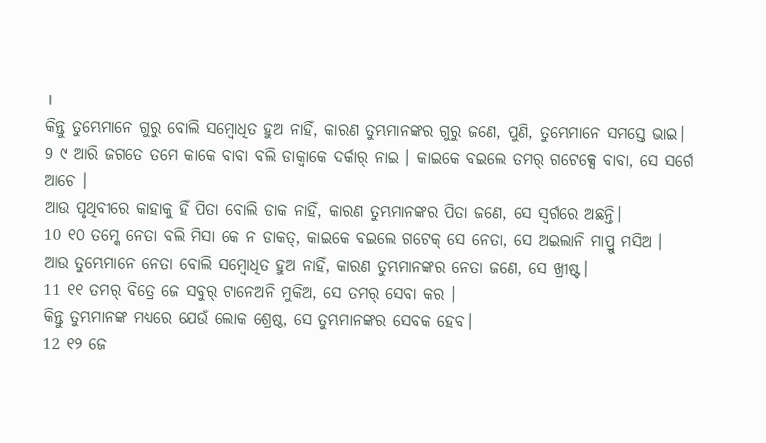।
କିନ୍ତୁ ତୁମ୍ଭେମାନେ ଗୁରୁ ବୋଲି ସମ୍ବୋଧିତ ହୁଅ ନାହିଁ, କାରଣ ତୁମ୍ଭମାନଙ୍କର ଗୁରୁ ଜଣେ, ପୁଣି, ତୁମ୍ଭେମାନେ ସମସ୍ତେ ଭାଇ।
9 ୯ ଆରି ଜଗତେ ତମେ କାକେ ବାବା ବଲି ଡାକ୍ବାକେ ଦର୍କାର୍ ନାଇ । କାଇକେ ବଇଲେ ତମର୍ ଗଟେକ୍ସେ ବାବା, ସେ ସର୍ଗେ ଆଚେ ।
ଆଉ ପୃଥିବୀରେ କାହାକୁ ହିଁ ପିତା ବୋଲି ଡାକ ନାହିଁ, କାରଣ ତୁମ୍ଭମାନଙ୍କର ପିତା ଜଣେ, ସେ ସ୍ୱର୍ଗରେ ଅଛନ୍ତି।
10 ୧୦ ତମ୍କେ ନେତା ବଲି ମିସା କେ ନ ଡାକତ୍, କାଇକେ ବଇଲେ ଗଟେକ୍ ସେ ନେତା, ସେ ଅଇଲାନି ମାପ୍ରୁ ମସିଅ ।
ଆଉ ତୁମ୍ଭେମାନେ ନେତା ବୋଲି ସମ୍ବୋଧିତ ହୁଅ ନାହିଁ, କାରଣ ତୁମ୍ଭମାନଙ୍କର ନେତା ଜଣେ, ସେ ଖ୍ରୀଷ୍ଟ।
11 ୧୧ ତମର୍ ବିତ୍ରେ ଜେ ସବୁର୍ ଟାନେଅନି ମୁକିଅ, ସେ ତମର୍ ସେବା କର ।
କିନ୍ତୁ ତୁମ୍ଭମାନଙ୍କ ମଧ୍ୟରେ ଯେଉଁ ଲୋକ ଶ୍ରେଷ୍ଠ, ସେ ତୁମ୍ଭମାନଙ୍କର ସେବକ ହେବ।
12 ୧୨ ଜେ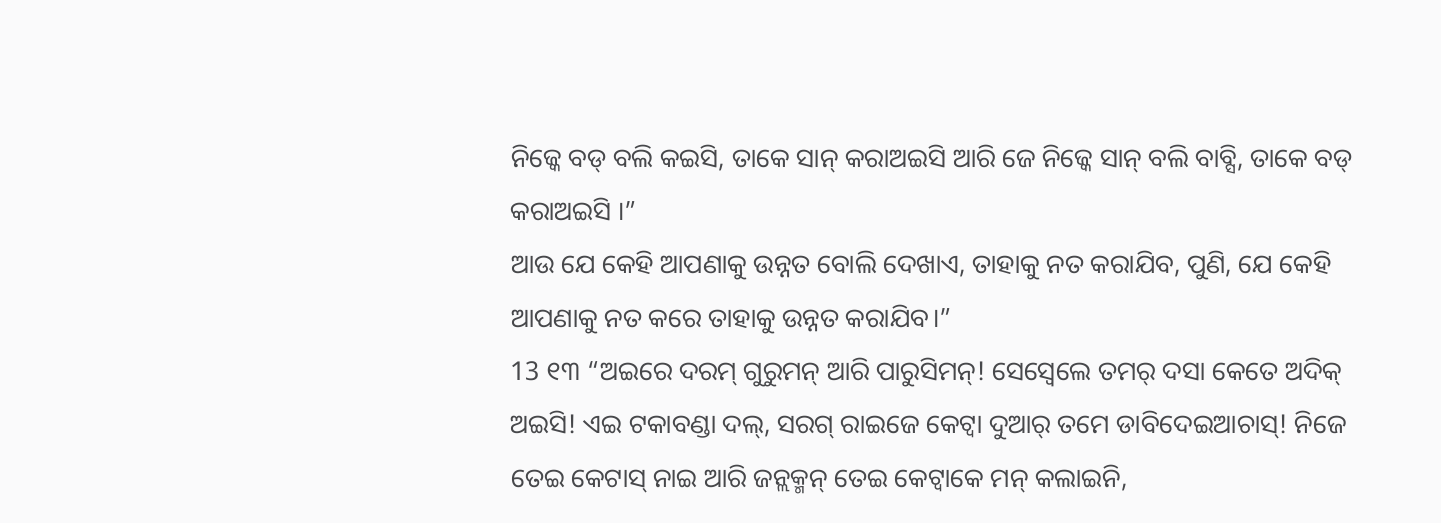ନିଜ୍କେ ବଡ୍ ବଲି କଇସି, ତାକେ ସାନ୍ କରାଅଇସି ଆରି ଜେ ନିଜ୍କେ ସାନ୍ ବଲି ବାବ୍ସି, ତାକେ ବଡ୍ କରାଅଇସି ।”
ଆଉ ଯେ କେହି ଆପଣାକୁ ଉନ୍ନତ ବୋଲି ଦେଖାଏ, ତାହାକୁ ନତ କରାଯିବ, ପୁଣି, ଯେ କେହି ଆପଣାକୁ ନତ କରେ ତାହାକୁ ଉନ୍ନତ କରାଯିବ।”
13 ୧୩ “ଅଇରେ ଦରମ୍ ଗୁରୁମନ୍ ଆରି ପାରୁସିମନ୍! ସେସ୍ବେଲେ ତମର୍ ଦସା କେତେ ଅଦିକ୍ ଅଇସି! ଏଇ ଟକାବଣ୍ଡା ଦଲ୍, ସରଗ୍ ରାଇଜେ କେଟ୍ବା ଦୁଆର୍ ତମେ ଡାବିଦେଇଆଚାସ୍! ନିଜେ ତେଇ କେଟାସ୍ ନାଇ ଆରି ଜନ୍ଲକ୍ମନ୍ ତେଇ କେଟ୍ବାକେ ମନ୍ କଲାଇନି,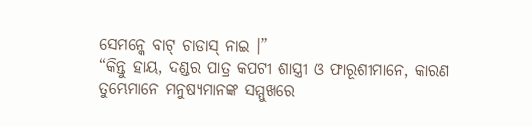ସେମନ୍କେ ବାଟ୍ ଚାଡାସ୍ ନାଇ ।”
“କିନ୍ତୁ ହାୟ, ଦଣ୍ଡର ପାତ୍ର କପଟୀ ଶାସ୍ତ୍ରୀ ଓ ଫାରୂଶୀମାନେ, କାରଣ ତୁମ୍ଭେମାନେ ମନୁଷ୍ୟମାନଙ୍କ ସମ୍ମୁଖରେ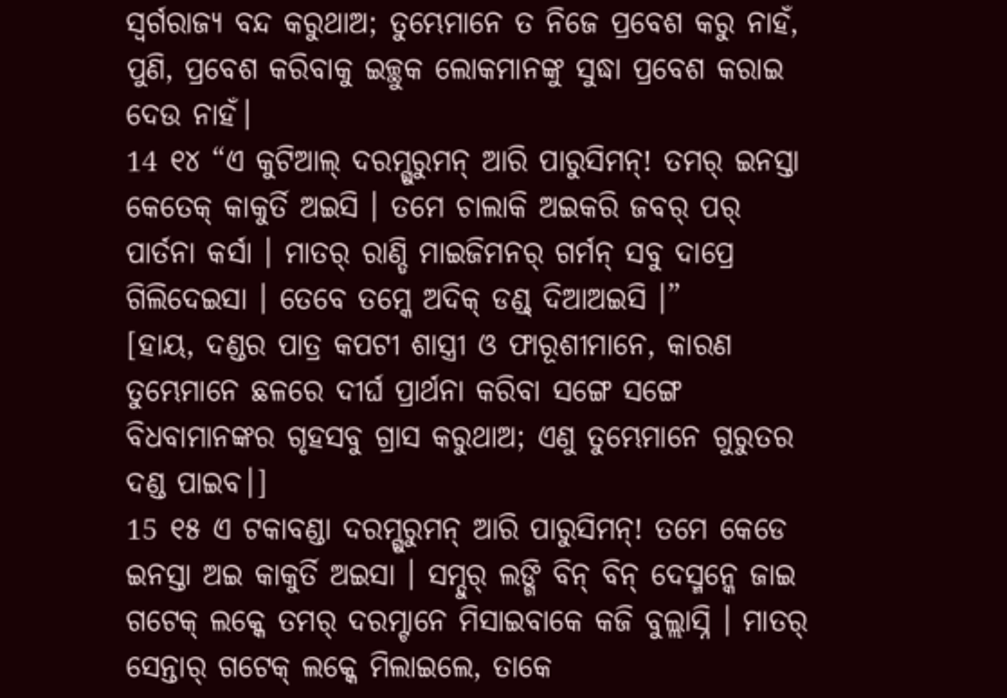ସ୍ୱର୍ଗରାଜ୍ୟ ବନ୍ଦ କରୁଥାଅ; ତୁମ୍ଭେମାନେ ତ ନିଜେ ପ୍ରବେଶ କରୁ ନାହଁ, ପୁଣି, ପ୍ରବେଶ କରିବାକୁ ଇଚ୍ଛୁକ ଲୋକମାନଙ୍କୁ ସୁଦ୍ଧା ପ୍ରବେଶ କରାଇ ଦେଉ ନାହଁ।
14 ୧୪ “ଏ କୁଟିଆଲ୍ ଦରମ୍ଗୁରୁମନ୍ ଆରି ପାରୁସିମନ୍! ତମର୍ ଇନସ୍ତା କେତେକ୍ କାକୁର୍ତି ଅଇସି । ତମେ ଚାଲାକି ଅଇକରି ଜବର୍ ପର୍ ପାର୍ତନା କର୍ସା । ମାତର୍ ରାଣ୍ଡି ମାଇଜିମନର୍ ଗର୍ମନ୍ ସବୁ ଦାପ୍ରେ ଗିଲିଦେଇସା । ତେବେ ତମ୍କେ ଅଦିକ୍ ଡଣ୍ଡ୍ ଦିଆଅଇସି ।”
[ହାୟ, ଦଣ୍ଡର ପାତ୍ର କପଟୀ ଶାସ୍ତ୍ରୀ ଓ ଫାରୂଶୀମାନେ, କାରଣ ତୁମ୍ଭେମାନେ ଛଳରେ ଦୀର୍ଘ ପ୍ରାର୍ଥନା କରିବା ସଙ୍ଗେ ସଙ୍ଗେ ବିଧବାମାନଙ୍କର ଗୃହସବୁ ଗ୍ରାସ କରୁଥାଅ; ଏଣୁ ତୁମ୍ଭେମାନେ ଗୁରୁତର ଦଣ୍ଡ ପାଇବ।]
15 ୧୫ ଏ ଟକାବଣ୍ଡା ଦରମ୍ଗୁରୁମନ୍ ଆରି ପାରୁସିମନ୍! ତମେ କେଡେ ଇନସ୍ତା ଅଇ କାକୁର୍ତି ଅଇସା । ସମ୍ଦୁର୍ ଲଙ୍ଗି ବିନ୍ ବିନ୍ ଦେସ୍ମନ୍କେ ଜାଇ ଗଟେକ୍ ଲକ୍କେ ତମର୍ ଦରମ୍ଟାନେ ମିସାଇବାକେ କଜି ବୁଲ୍ଲାସ୍ନି । ମାତର୍ ସେନ୍ତାର୍ ଗଟେକ୍ ଲକ୍କେ ମିଲାଇଲେ, ତାକେ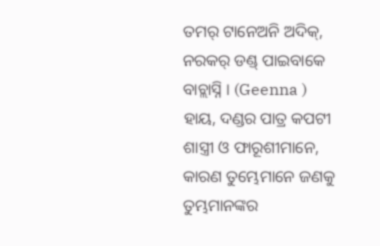ତମର୍ ଟାନେଅନି ଅଦିକ୍, ନରକର୍ ଡଣ୍ଡ୍ ପାଇବାକେ ବାଚ୍ଲାସ୍ନି । (Geenna )
ହାୟ, ଦଣ୍ଡର ପାତ୍ର କପଟୀ ଶାସ୍ତ୍ରୀ ଓ ଫାରୂଶୀମାନେ, କାରଣ ତୁମ୍ଭେମାନେ ଜଣକୁ ତୁମ୍ଭମାନଙ୍କର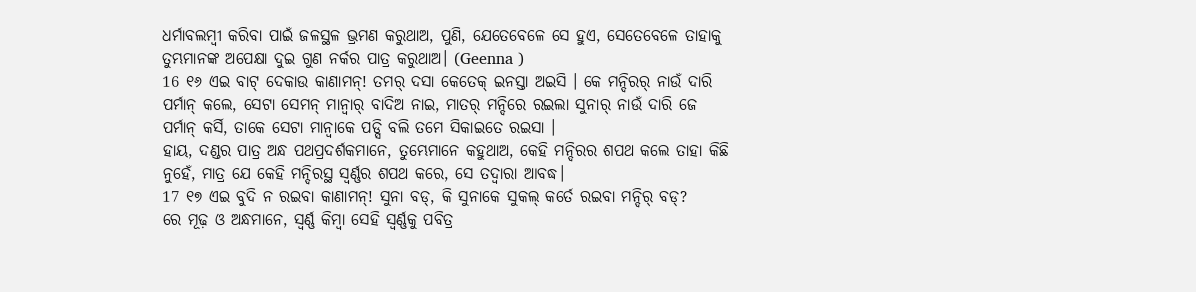ଧର୍ମାବଲମ୍ବୀ କରିବା ପାଇଁ ଜଳସ୍ଥଳ ଭ୍ରମଣ କରୁଥାଅ, ପୁଣି, ଯେତେବେଳେ ସେ ହୁଏ, ସେତେବେଳେ ତାହାକୁ ତୁମ୍ଭମାନଙ୍କ ଅପେକ୍ଷା ଦୁଇ ଗୁଣ ନର୍କର ପାତ୍ର କରୁଥାଅ। (Geenna )
16 ୧୬ ଏଇ ବାଟ୍ ଦେକାଉ କାଣାମନ୍! ତମର୍ ଦସା କେତେକ୍ ଇନସ୍ତା ଅଇସି । କେ ମନ୍ଦିରର୍ ନାଉଁ ଦାରି ପର୍ମାନ୍ କଲେ, ସେଟା ସେମନ୍ ମାନ୍ବାର୍ ବାଦିଅ ନାଇ, ମାତର୍ ମନ୍ଦିରେ ରଇଲା ସୁନାର୍ ନାଉଁ ଦାରି ଜେ ପର୍ମାନ୍ କର୍ସି, ତାକେ ସେଟା ମାନ୍ବାକେ ପଡ୍ସି ବଲି ତମେ ସିକାଇତେ ରଇସା ।
ହାୟ, ଦଣ୍ଡର ପାତ୍ର ଅନ୍ଧ ପଥପ୍ରଦର୍ଶକମାନେ, ତୁମ୍ଭେମାନେ କହୁଥାଅ, କେହି ମନ୍ଦିରର ଶପଥ କଲେ ତାହା କିଛି ନୁହେଁ, ମାତ୍ର ଯେ କେହି ମନ୍ଦିରସ୍ଥ ସ୍ୱର୍ଣ୍ଣର ଶପଥ କରେ, ସେ ତଦ୍ୱାରା ଆବଦ୍ଧ।
17 ୧୭ ଏଇ ବୁଦି ନ ରଇବା କାଣାମନ୍! ସୁନା ବଡ୍, କି ସୁନାକେ ସୁକଲ୍ କର୍ତେ ରଇବା ମନ୍ଦିର୍ ବଡ୍?
ରେ ମୂଢ଼ ଓ ଅନ୍ଧମାନେ, ସ୍ୱର୍ଣ୍ଣ କିମ୍ବା ସେହି ସ୍ୱର୍ଣ୍ଣକୁ ପବିତ୍ର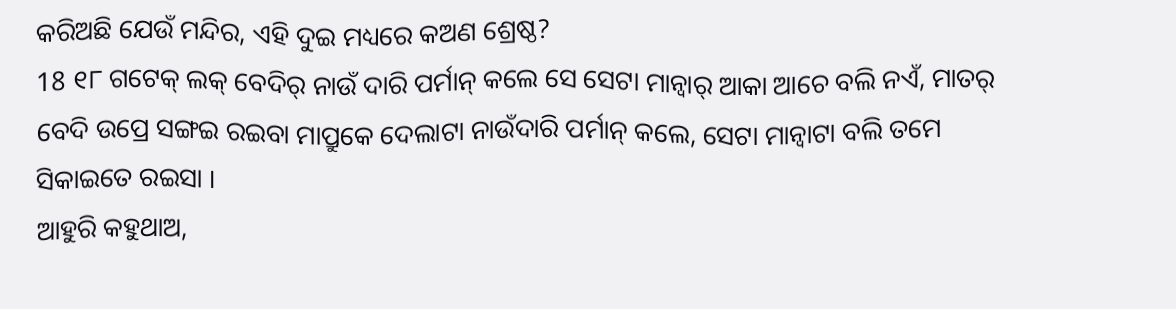କରିଅଛି ଯେଉଁ ମନ୍ଦିର, ଏହି ଦୁଇ ମଧ୍ୟରେ କଅଣ ଶ୍ରେଷ୍ଠ?
18 ୧୮ ଗଟେକ୍ ଲକ୍ ବେଦିର୍ ନାଉଁ ଦାରି ପର୍ମାନ୍ କଲେ ସେ ସେଟା ମାନ୍ବାର୍ ଆକା ଆଚେ ବଲି ନଏଁ, ମାତର୍ ବେଦି ଉପ୍ରେ ସଙ୍ଗଇ ରଇବା ମାପ୍ରୁକେ ଦେଲାଟା ନାଉଁଦାରି ପର୍ମାନ୍ କଲେ, ସେଟା ମାନ୍ବାଟା ବଲି ତମେ ସିକାଇତେ ରଇସା ।
ଆହୁରି କହୁଥାଅ,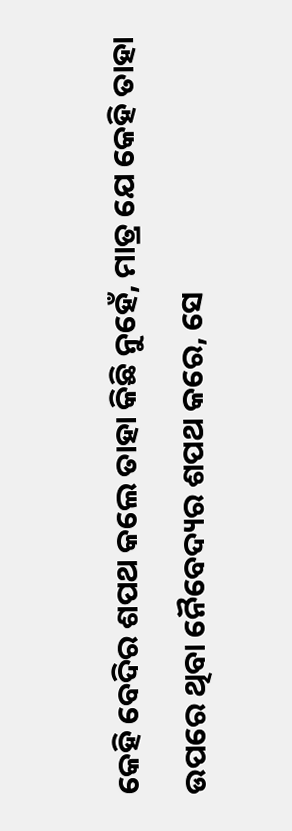କେହି ବେଦିର ଶପଥ କଲେ ତାହା କିଛି ନୁହେଁ, ମାତ୍ର ଯେ କେହି ତାହା ଉପରେ ଥିବା ନୈବେଦ୍ୟର ଶପଥ କରେ, ସେ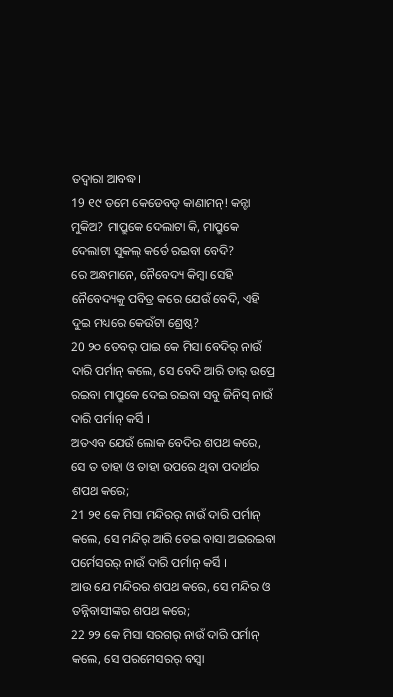ତଦ୍ୱାରା ଆବଦ୍ଧ।
19 ୧୯ ତମେ କେଡେବଡ୍ କାଣାମନ୍! କନ୍ଟା ମୁକିଅ? ମାପ୍ରୁକେ ଦେଲାଟା କି, ମାପ୍ରୁକେ ଦେଲାଟା ସୁକଲ୍ କର୍ତେ ରଇବା ବେଦି?
ରେ ଅନ୍ଧମାନେ, ନୈବେଦ୍ୟ କିମ୍ବା ସେହି ନୈବେଦ୍ୟକୁ ପବିତ୍ର କରେ ଯେଉଁ ବେଦି, ଏହି ଦୁଇ ମଧ୍ୟରେ କେଉଁଟା ଶ୍ରେଷ୍ଠ?
20 ୨୦ ତେବର୍ ପାଇ କେ ମିସା ବେଦିର୍ ନାଉଁ ଦାରି ପର୍ମାନ୍ କଲେ, ସେ ବେଦି ଆରି ତାର୍ ଉପ୍ରେ ରଇବା ମାପ୍ରୁକେ ଦେଇ ରଇବା ସବୁ ଜିନିସ୍ ନାଉଁ ଦାରି ପର୍ମାନ୍ କର୍ସି ।
ଅତଏବ ଯେଉଁ ଲୋକ ବେଦିର ଶପଥ କରେ, ସେ ତ ତାହା ଓ ତାହା ଉପରେ ଥିବା ପଦାର୍ଥର ଶପଥ କରେ;
21 ୨୧ କେ ମିସା ମନ୍ଦିରର୍ ନାଉଁ ଦାରି ପର୍ମାନ୍ କଲେ, ସେ ମନ୍ଦିର୍ ଆରି ତେଇ ବାସା ଅଇରଇବା ପର୍ମେସରର୍ ନାଉଁ ଦାରି ପର୍ମାନ୍ କର୍ସି ।
ଆଉ ଯେ ମନ୍ଦିରର ଶପଥ କରେ, ସେ ମନ୍ଦିର ଓ ତନ୍ନିବାସୀଙ୍କର ଶପଥ କରେ;
22 ୨୨ କେ ମିସା ସରଗର୍ ନାଉଁ ଦାରି ପର୍ମାନ୍ କଲେ, ସେ ପରମେସରର୍ ବସ୍ବା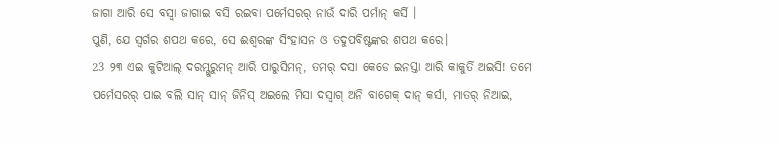ଜାଗା ଆରି ସେ ବସ୍ବା ଜାଗାଇ ବସି ରଇବା ପର୍ମେସରର୍ ନାଉଁ ଦାରି ପର୍ମାନ୍ କର୍ସି ।
ପୁଣି, ଯେ ସ୍ୱର୍ଗର ଶପଥ କରେ, ସେ ଈଶ୍ବରଙ୍କ ସିଂହାସନ ଓ ତଦୁପବିଷ୍ଟଙ୍କର ଶପଥ କରେ।
23 ୨୩ ଏଇ କୁଟିଆଲ୍ ଦରମ୍ଗୁରୁମନ୍ ଆରି ପାରୁସିମନ୍, ତମର୍ ଦସା କେଡେ ଇନସ୍ତା ଆରି କାକୁର୍ତି ଅଇସି! ତମେ ପର୍ମେସରର୍ ପାଇ ବଲି ସାନ୍ ସାନ୍ ଜିନିସ୍ ଅଇଲେ ମିସା ଦସ୍ବାଗ୍ ଅନି ବାଗେକ୍ ଦାନ୍ କର୍ସା, ମାତର୍ ନିଆଇ,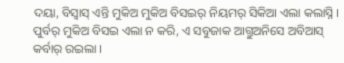ଦୟା, ବିସ୍ବାସ୍ ଏନ୍ତି ମୁକିଅ ମୁକିଅ ବିସଇର୍ ନିୟମର୍ ସିକିଆ ଏଲା କଲାସ୍ନି । ପୁର୍ବର୍ ମୁକିଅ ବିସଇ ଏଲା ନ କରି, ଏ ସବୁଜାକ ଆଗ୍ତୁଅନିସେ ଅବିଆସ୍ କର୍ବାର୍ ରଇଲା ।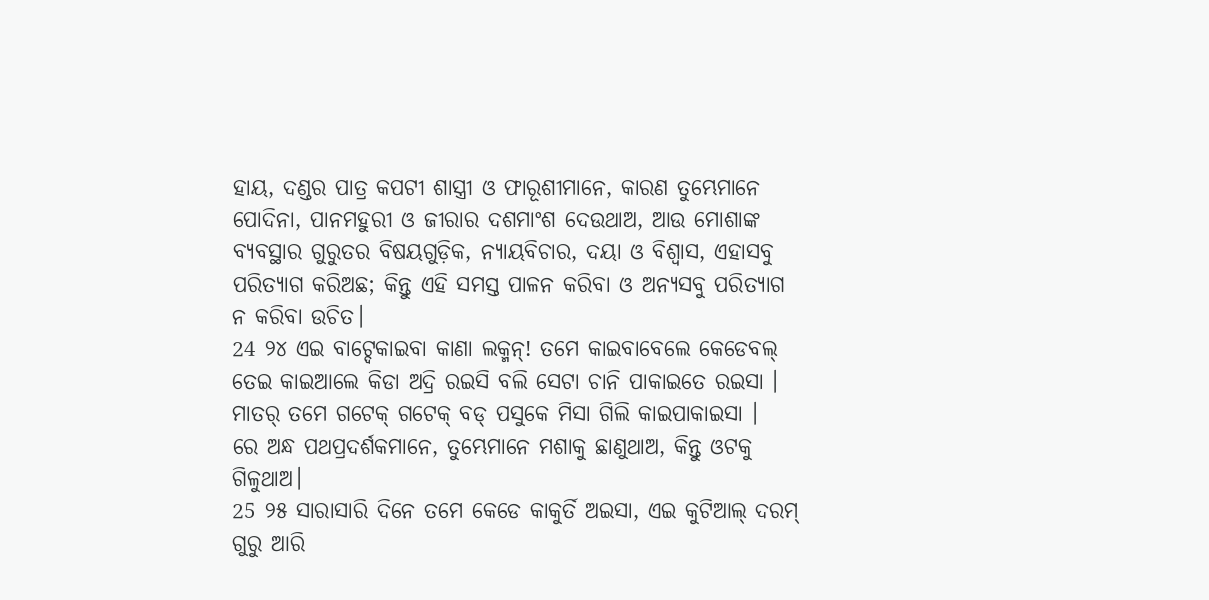ହାୟ, ଦଣ୍ଡର ପାତ୍ର କପଟୀ ଶାସ୍ତ୍ରୀ ଓ ଫାରୂଶୀମାନେ, କାରଣ ତୁମ୍ଭେମାନେ ପୋଦିନା, ପାନମହୁରୀ ଓ ଜୀରାର ଦଶମାଂଶ ଦେଉଥାଅ, ଆଉ ମୋଶାଙ୍କ ବ୍ୟବସ୍ଥାର ଗୁରୁତର ବିଷୟଗୁଡ଼ିକ, ନ୍ୟାୟବିଚାର, ଦୟା ଓ ବିଶ୍ୱାସ, ଏହାସବୁ ପରିତ୍ୟାଗ କରିଅଛ; କିନ୍ତୁ ଏହି ସମସ୍ତ ପାଳନ କରିବା ଓ ଅନ୍ୟସବୁ ପରିତ୍ୟାଗ ନ କରିବା ଉଚିତ।
24 ୨୪ ଏଇ ବାଟ୍ଦେକାଇବା କାଣା ଲକ୍ମନ୍! ତମେ କାଇବାବେଲେ କେଡେବଲ୍ ତେଇ କାଇଆଲେ କିଡା ଅଦ୍ରି ରଇସି ବଲି ସେଟା ଚାନି ପାକାଇତେ ରଇସା । ମାତର୍ ତମେ ଗଟେକ୍ ଗଟେକ୍ ବଡ୍ ପସୁକେ ମିସା ଗିଲି କାଇପାକାଇସା ।
ରେ ଅନ୍ଧ ପଥପ୍ରଦର୍ଶକମାନେ, ତୁମ୍ଭେମାନେ ମଶାକୁ ଛାଣୁଥାଅ, କିନ୍ତୁ ଓଟକୁ ଗିଳୁଥାଅ।
25 ୨୫ ସାରାସାରି ଦିନେ ତମେ କେଡେ କାକୁର୍ତି ଅଇସା, ଏଇ କୁଟିଆଲ୍ ଦରମ୍ ଗୁରୁ ଆରି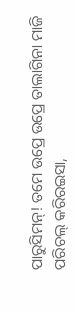ପାରୁସିମନ୍! ତମେ ଉପ୍ରେ ଉପ୍ରେ ତାଲାଗିନା ମାଜି ପରିଚଲ୍ କରିରଇସା,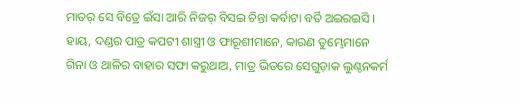ମାତର୍ ସେ ବିତ୍ରେ ଇଁସା ଆରି ନିଜର୍ ବିସଇ ଚିନ୍ତା କର୍ବାଟା ବର୍ତି ଅଇରଇସି ।
ହାୟ, ଦଣ୍ଡର ପାତ୍ର କପଟୀ ଶାସ୍ତ୍ରୀ ଓ ଫାରୂଶୀମାନେ, କାରଣ ତୁମ୍ଭେମାନେ ଗିନା ଓ ଥାଳିର ବାହାର ସଫା କରୁଥାଅ, ମାତ୍ର ଭିତରେ ସେଗୁଡ଼ାକ ଲୁଣ୍ଠନକର୍ମ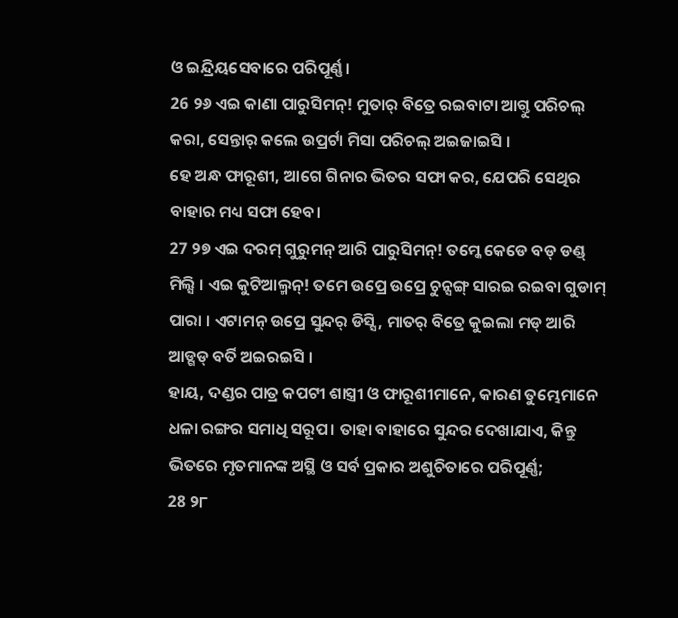ଓ ଇନ୍ଦ୍ରିୟସେବାରେ ପରିପୂର୍ଣ୍ଣ।
26 ୨୬ ଏଇ କାଣା ପାରୁସିମନ୍! ମୁତାର୍ ବିତ୍ରେ ରଇବାଟା ଆଗ୍ତୁ ପରିଚଲ୍ କରା, ସେନ୍ତାର୍ କଲେ ଉପ୍ରର୍ଟା ମିସା ପରିଚଲ୍ ଅଇଜାଇସି ।
ହେ ଅନ୍ଧ ଫାରୂଶୀ, ଆଗେ ଗିନାର ଭିତର ସଫା କର, ଯେପରି ସେଥିର ବାହାର ମଧ୍ୟ ସଫା ହେବ।
27 ୨୭ ଏଇ ଦରମ୍ ଗୁରୁମନ୍ ଆରି ପାରୁସିମନ୍! ତମ୍କେ କେଡେ ବଡ୍ ଡଣ୍ଡ୍ ମିଲ୍ସି । ଏଇ କୁଟିଆଲ୍ମନ୍! ତମେ ଉପ୍ରେ ଉପ୍ରେ ଚୁନ୍ସଙ୍ଗ୍ ସାରଇ ରଇବା ଗୁଡାମ୍ ପାରା । ଏଟାମନ୍ ଉପ୍ରେ ସୁନ୍ଦର୍ ଡିସ୍ସି, ମାତର୍ ବିତ୍ରେ କୁଇଲା ମଡ୍ ଆରି ଆଡ୍ଗଡ୍ ବର୍ତି ଅଇରଇସି ।
ହାୟ, ଦଣ୍ଡର ପାତ୍ର କପଟୀ ଶାସ୍ତ୍ରୀ ଓ ଫାରୂଶୀମାନେ, କାରଣ ତୁମ୍ଭେମାନେ ଧଳା ରଙ୍ଗର ସମାଧି ସରୂପ। ତାହା ବାହାରେ ସୁନ୍ଦର ଦେଖାଯାଏ, କିନ୍ତୁ ଭିତରେ ମୃତମାନଙ୍କ ଅସ୍ଥି ଓ ସର୍ବ ପ୍ରକାର ଅଶୁଚିତାରେ ପରିପୂର୍ଣ୍ଣ;
28 ୨୮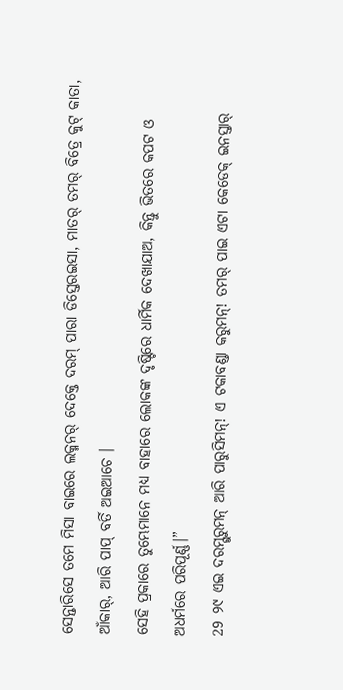ସେନ୍ତାରିସେ ତମେ ମିସା ବାଇରେ ଲକ୍ମନର୍ ଦେକ୍ତେ ଦରମ୍ ପାରା ଡିସ୍ତେରଇସା, ମାତର୍ ତମର୍ ବିତ୍ରେ କୁଟ୍ କାତା, ଆଁକାର୍, ଆରି ପାପ୍ ବର୍ତି ଅଇଆଚେ ।
ସେହି ପ୍ରକାରେ ତୁମ୍ଭେମାନେ ମଧ୍ୟ ବାହାରେ ଲୋକଙ୍କ ଦୃଷ୍ଟିରେ ଧାର୍ମିକ ଦେଖାଯାଅ, କିନ୍ତୁ ଭିତରେ କପଟ ଓ ଅଧର୍ମରେ ପରିପୂର୍ଣ୍ଣ।”
29 ୨୯ ଏଇ ଦରମ୍ଗୁରୁମନ୍ ଆରି ପାରୁସିମନ୍! ଏ ଟକାବଣ୍ଡା କରୁମନ୍! ତମର୍ ପାଇ ଏଟା କେଡେକ୍ ଇନସ୍ତାର୍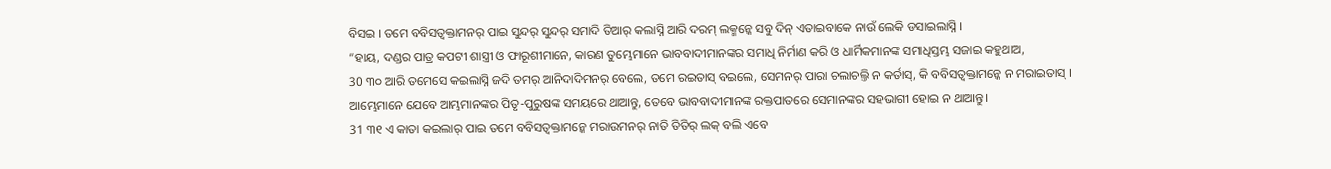ବିସଇ । ତମେ ବବିସତ୍ବକ୍ତାମନର୍ ପାଇ ସୁନ୍ଦର୍ ସୁନ୍ଦର୍ ସମାଦି ତିଆର୍ କଲାସ୍ନି ଆରି ଦରମ୍ ଲକ୍ମନ୍କେ ସବୁ ଦିନ୍ ଏତାଇବାକେ ନାଉଁ ଲେକି ଡସାଇଲାସ୍ନି ।
“ହାୟ, ଦଣ୍ଡର ପାତ୍ର କପଟୀ ଶାସ୍ତ୍ରୀ ଓ ଫାରୂଶୀମାନେ, କାରଣ ତୁମ୍ଭେମାନେ ଭାବବାଦୀମାନଙ୍କର ସମାଧି ନିର୍ମାଣ କରି ଓ ଧାର୍ମିକମାନଙ୍କ ସମାଧିସ୍ତମ୍ଭ ସଜାଇ କହୁଥାଅ,
30 ୩୦ ଆରି ତମେସେ କଇଲାସ୍ନି ଜଦି ତମର୍ ଆନିଦାଦିମନର୍ ବେଲେ, ତମେ ରଇତାସ୍ ବଇଲେ, ସେମନର୍ ପାରା ଚଲାଚଲ୍ତି ନ କର୍ତାସ୍, କି ବବିସତ୍ବକ୍ତାମନ୍କେ ନ ମରାଇତାସ୍ ।
ଆମ୍ଭେମାନେ ଯେବେ ଆମ୍ଭମାନଙ୍କର ପିତୃ-ପୁରୁଷଙ୍କ ସମୟରେ ଥାଆନ୍ତୁ, ତେବେ ଭାବବାଦୀମାନଙ୍କ ରକ୍ତପାତରେ ସେମାନଙ୍କର ସହଭାଗୀ ହୋଇ ନ ଥାଆନ୍ତୁ।
31 ୩୧ ଏ କାତା କଇଲାର୍ ପାଇ ତମେ ବବିସତ୍ବକ୍ତାମନ୍କେ ମରାଉମନର୍ ନାତି ତିତିର୍ ଲକ୍ ବଲି ଏବେ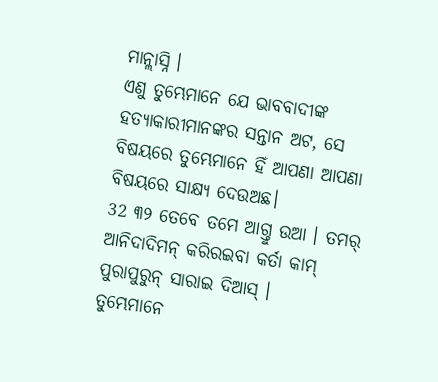ମାନ୍ଲାସ୍ନି ।
ଏଣୁ ତୁମ୍ଭେମାନେ ଯେ ଭାବବାଦୀଙ୍କ ହତ୍ୟାକାରୀମାନଙ୍କର ସନ୍ତାନ ଅଟ, ସେ ବିଷୟରେ ତୁମ୍ଭେମାନେ ହିଁ ଆପଣା ଆପଣା ବିଷୟରେ ସାକ୍ଷ୍ୟ ଦେଉଅଛ।
32 ୩୨ ତେବେ ତମେ ଆଗ୍ତୁ ଉଆ । ତମର୍ ଆନିଦାଦିମନ୍ କରିରଇବା କର୍ତା କାମ୍ ପୁରାପୁରୁନ୍ ସାରାଇ ଦିଆସ୍ ।
ତୁମ୍ଭେମାନେ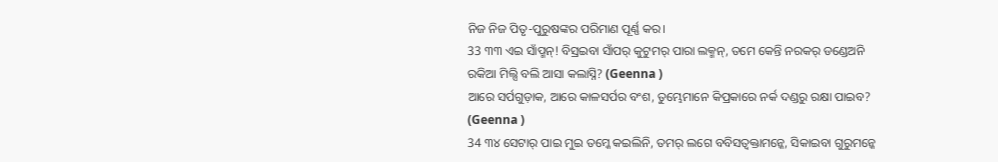ନିଜ ନିଜ ପିତୃ-ପୁରୁଷଙ୍କର ପରିମାଣ ପୂର୍ଣ୍ଣ କର।
33 ୩୩ ଏଇ ସାଁପ୍ମନ୍! ବିସ୍ରଇବା ସାଁପର୍ କୁଟୁମର୍ ପାରା ଲକ୍ମନ୍, ତମେ କେନ୍ତି ନରକର୍ ଡଣ୍ଡେଅନି ରକିଆ ମିଲ୍ସି ବଲି ଆସା କଲାସ୍ନି? (Geenna )
ଆରେ ସର୍ପଗୁଡ଼ାକ, ଆରେ କାଳସର୍ପର ବଂଶ, ତୁମ୍ଭେମାନେ କିପ୍ରକାରେ ନର୍କ ଦଣ୍ଡରୁ ରକ୍ଷା ପାଇବ? (Geenna )
34 ୩୪ ସେଟାର୍ ପାଇ ମୁଇ ତମ୍କେ କଇଲିନି, ତମର୍ ଲଗେ ବବିସତ୍ବକ୍ତାମନ୍କେ, ସିକାଇବା ଗୁରୁମନ୍କେ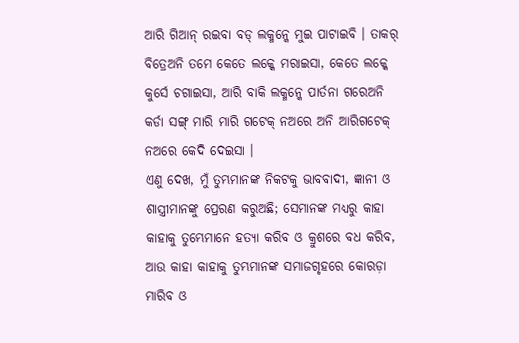ଆରି ଗିଆନ୍ ରଇବା ବଡ୍ ଲକ୍ମନ୍କେ ମୁଇ ପାଟାଇବି । ତାକର୍ ବିତ୍ରେଅନି ତମେ କେତେ ଲକ୍କେ ମରାଇସା, କେତେ ଲକ୍କେ କୁର୍ସେ ଚଗାଇସା, ଆରି ବାକି ଲକ୍ମନ୍କେ ପାର୍ତନା ଗରେଅନି କର୍ଡା ସଙ୍ଗ୍ ମାରି ମାରି ଗଟେକ୍ ନଅରେ ଅନି ଆରିଗଟେକ୍ ନଅରେ କେଦି ଦେଇସା ।
ଏଣୁ ଦେଖ, ମୁଁ ତୁମ୍ଭମାନଙ୍କ ନିକଟକୁ ଭାବବାଦୀ, ଜ୍ଞାନୀ ଓ ଶାସ୍ତ୍ରୀମାନଙ୍କୁ ପ୍ରେରଣ କରୁଅଛି; ସେମାନଙ୍କ ମଧ୍ୟରୁ କାହା କାହାକୁ ତୁମ୍ଭେମାନେ ହତ୍ୟା କରିବ ଓ କ୍ରୁଶରେ ବଧ କରିବ, ଆଉ କାହା କାହାକୁ ତୁମ୍ଭମାନଙ୍କ ସମାଜଗୃହରେ କୋରଡ଼ା ମାରିବ ଓ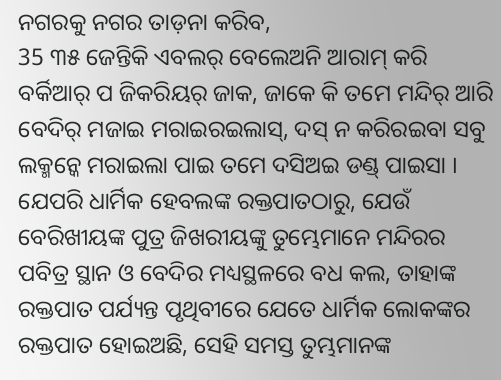ନଗରକୁ ନଗର ତାଡ଼ନା କରିବ,
35 ୩୫ ଜେନ୍ତିକି ଏବଲର୍ ବେଲେଅନି ଆରାମ୍ କରି ବର୍କିଆର୍ ପ ଜିକରିୟର୍ ଜାକ, ଜାକେ କି ତମେ ମନ୍ଦିର୍ ଆରି ବେଦିର୍ ମଜାଇ ମରାଇରଇଲାସ୍, ଦସ୍ ନ କରିରଇବା ସବୁ ଲକ୍ମନ୍କେ ମରାଇଲା ପାଇ ତମେ ଦସିଅଇ ଡଣ୍ଡ୍ ପାଇସା ।
ଯେପରି ଧାର୍ମିକ ହେବଲଙ୍କ ରକ୍ତପାତଠାରୁ, ଯେଉଁ ବେରିଖୀୟଙ୍କ ପୁତ୍ର ଜିଖରୀୟଙ୍କୁ ତୁମ୍ଭେମାନେ ମନ୍ଦିରର ପବିତ୍ର ସ୍ଥାନ ଓ ବେଦିର ମଧ୍ୟସ୍ଥଳରେ ବଧ କଲ, ତାହାଙ୍କ ରକ୍ତପାତ ପର୍ଯ୍ୟନ୍ତ ପୃଥିବୀରେ ଯେତେ ଧାର୍ମିକ ଲୋକଙ୍କର ରକ୍ତପାତ ହୋଇଅଛି, ସେହି ସମସ୍ତ ତୁମ୍ଭମାନଙ୍କ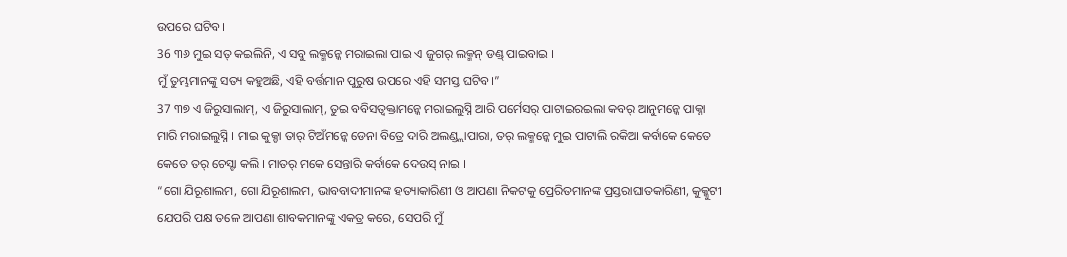ଉପରେ ଘଟିବ।
36 ୩୬ ମୁଇ ସତ୍ କଇଲିନି, ଏ ସବୁ ଲକ୍ମନ୍କେ ମରାଇଲା ପାଇ ଏ ଜୁଗର୍ ଲକ୍ମନ୍ ଡଣ୍ଡ୍ ପାଇବାଇ ।
ମୁଁ ତୁମ୍ଭମାନଙ୍କୁ ସତ୍ୟ କହୁଅଛି, ଏହି ବର୍ତ୍ତମାନ ପୁରୁଷ ଉପରେ ଏହି ସମସ୍ତ ଘଟିବ।”
37 ୩୭ ଏ ଜିରୁସାଲାମ୍, ଏ ଜିରୁସାଲାମ୍, ତୁଇ ବବିସତ୍ବକ୍ତାମନ୍କେ ମରାଇଲୁସ୍ନି ଆରି ପର୍ମେସର୍ ପାଟାଇରଇଲା କବର୍ ଆନୁମନ୍କେ ପାକ୍ନା ମାରି ମରାଇଲୁସ୍ନି । ମାଇ କୁକ୍ଡା ତାର୍ ଟିଅଁମନ୍କେ ଡେନା ବିତ୍ରେ ଦାରି ଅଲଣ୍ଡ୍ଲାପାରା, ତର୍ ଲକ୍ମନ୍କେ ମୁଇ ପାଟାଲି ରକିଆ କର୍ବାକେ କେତେ କେତେ ତର୍ ଚେସ୍ଟା କଲି । ମାତର୍ ମକେ ସେନ୍ତାରି କର୍ବାକେ ଦେଉସ୍ ନାଇ ।
“ଗୋ ଯିରୂଶାଲମ, ଗୋ ଯିରୂଶାଲମ, ଭାବବାଦୀମାନଙ୍କ ହତ୍ୟାକାରିଣୀ ଓ ଆପଣା ନିକଟକୁ ପ୍ରେରିତମାନଙ୍କ ପ୍ରସ୍ତରାଘାତକାରିଣୀ, କୁକ୍କୁଟୀ ଯେପରି ପକ୍ଷ ତଳେ ଆପଣା ଶାବକମାନଙ୍କୁ ଏକତ୍ର କରେ, ସେପରି ମୁଁ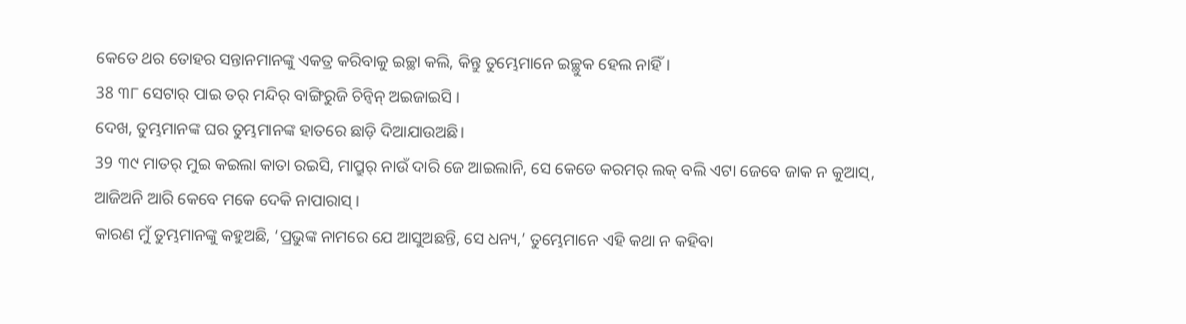କେତେ ଥର ତୋହର ସନ୍ତାନମାନଙ୍କୁ ଏକତ୍ର କରିବାକୁ ଇଚ୍ଛା କଲି, କିନ୍ତୁ ତୁମ୍ଭେମାନେ ଇଚ୍ଛୁକ ହେଲ ନାହିଁ।
38 ୩୮ ସେଟାର୍ ପାଇ ତର୍ ମନ୍ଦିର୍ ବାଙ୍ଗିରୁଜି ଚିନ୍ବିନ୍ ଅଇଜାଇସି ।
ଦେଖ, ତୁମ୍ଭମାନଙ୍କ ଘର ତୁମ୍ଭମାନଙ୍କ ହାତରେ ଛାଡ଼ି ଦିଆଯାଉଅଛି।
39 ୩୯ ମାତର୍ ମୁଇ କଇଲା କାତା ରଇସି, ମାପ୍ରୁର୍ ନାଉଁ ଦାରି ଜେ ଆଇଲାନି, ସେ କେଡେ କରମର୍ ଲକ୍ ବଲି ଏଟା ଜେବେ ଜାକ ନ କୁଆସ୍, ଆଜିଅନି ଆରି କେବେ ମକେ ଦେକି ନାପାରାସ୍ ।
କାରଣ ମୁଁ ତୁମ୍ଭମାନଙ୍କୁ କହୁଅଛି, ‘ପ୍ରଭୁଙ୍କ ନାମରେ ଯେ ଆସୁଅଛନ୍ତି, ସେ ଧନ୍ୟ,’ ତୁମ୍ଭେମାନେ ଏହି କଥା ନ କହିବା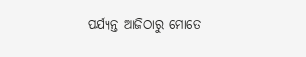ପର୍ଯ୍ୟନ୍ତ ଆଜିଠାରୁ ମୋତେ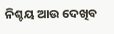ନିଶ୍ଚୟ ଆଉ ଦେଖିବ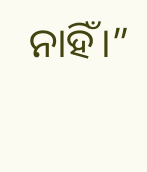ନାହିଁ।”